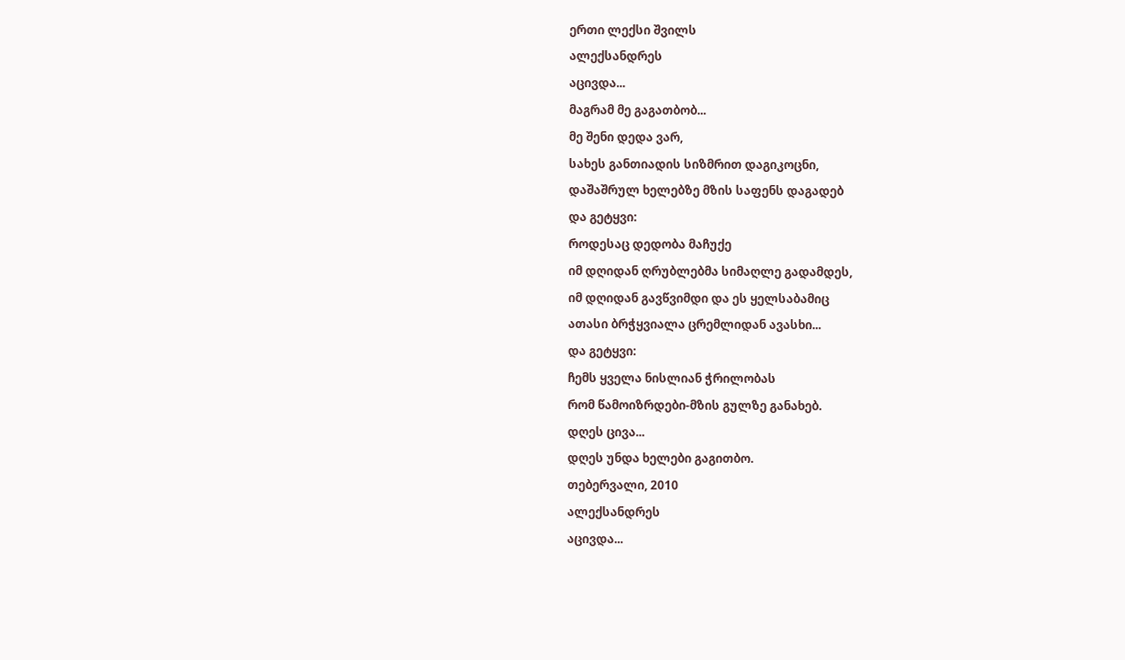ერთი ლექსი შვილს
ალექსანდრეს
აცივდა...
მაგრამ მე გაგათბობ...
მე შენი დედა ვარ,
სახეს განთიადის სიზმრით დაგიკოცნი,
დაშაშრულ ხელებზე მზის საფენს დაგადებ
და გეტყვი:
როდესაც დედობა მაჩუქე
იმ დღიდან ღრუბლებმა სიმაღლე გადამდეს,
იმ დღიდან გავწვიმდი და ეს ყელსაბამიც
ათასი ბრჭყვიალა ცრემლიდან ავასხი...
და გეტყვი:
ჩემს ყველა ნისლიან ჭრილობას
რომ წამოიზრდები-მზის გულზე განახებ.
დღეს ცივა...
დღეს უნდა ხელები გაგითბო.
თებერვალი, 2010
ალექსანდრეს
აცივდა...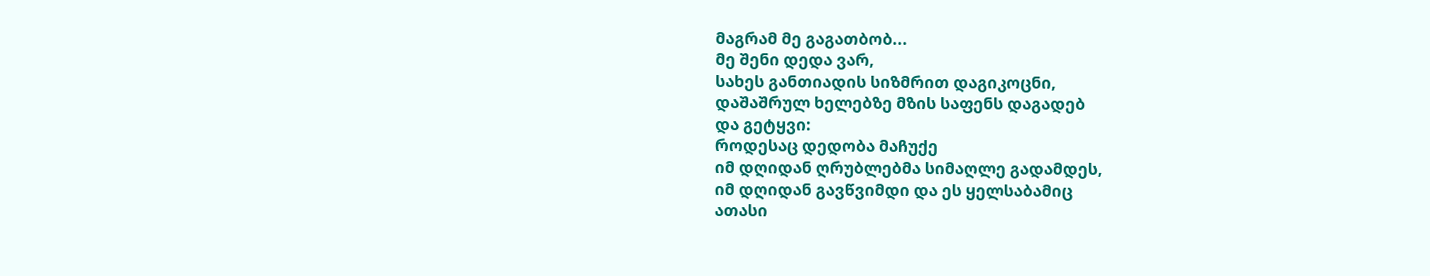მაგრამ მე გაგათბობ...
მე შენი დედა ვარ,
სახეს განთიადის სიზმრით დაგიკოცნი,
დაშაშრულ ხელებზე მზის საფენს დაგადებ
და გეტყვი:
როდესაც დედობა მაჩუქე
იმ დღიდან ღრუბლებმა სიმაღლე გადამდეს,
იმ დღიდან გავწვიმდი და ეს ყელსაბამიც
ათასი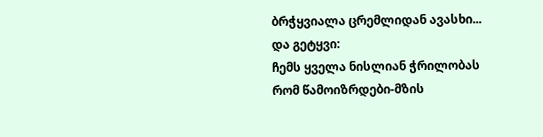ბრჭყვიალა ცრემლიდან ავასხი...
და გეტყვი:
ჩემს ყველა ნისლიან ჭრილობას
რომ წამოიზრდები-მზის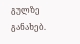გულზე განახებ.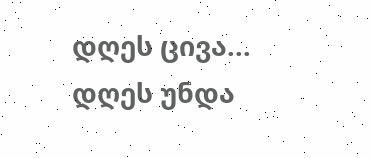დღეს ცივა...
დღეს უნდა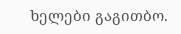ხელები გაგითბო.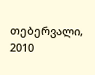თებერვალი, 2010